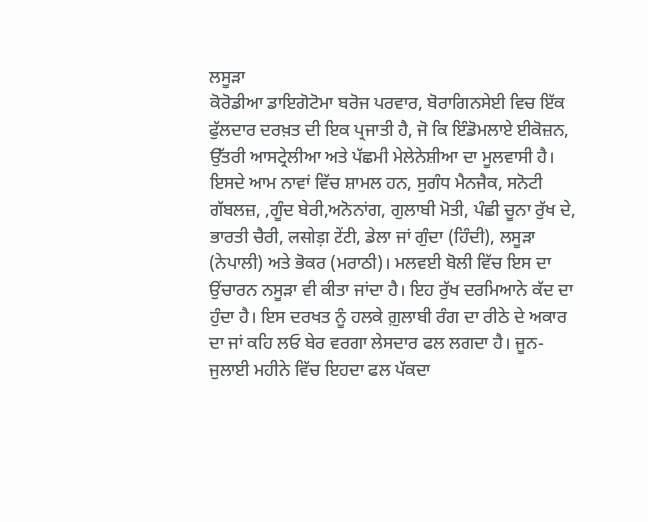ਲਸੂੜਾ
ਕੋਰੋਡੀਆ ਡਾਇਗੋਟੋਮਾ ਬਰੋਜ ਪਰਵਾਰ, ਬੋਰਾਗਿਨਸੇਈ ਵਿਚ ਇੱਕ ਫੁੱਲਦਾਰ ਦਰਖ਼ਤ ਦੀ ਇਕ ਪ੍ਰਜਾਤੀ ਹੈ, ਜੋ ਕਿ ਇੰਡੋਮਲਾਏ ਈਕੋਜ਼ਨ, ਉੱਤਰੀ ਆਸਟ੍ਰੇਲੀਆ ਅਤੇ ਪੱਛਮੀ ਮੇਲੇਨੇਸ਼ੀਆ ਦਾ ਮੂਲਵਾਸੀ ਹੈ। ਇਸਦੇ ਆਮ ਨਾਵਾਂ ਵਿੱਚ ਸ਼ਾਮਲ ਹਨ, ਸੁਗੰਧ ਮੈਨਜੈਕ, ਸਨੋਟੀ ਗੱਬਲਜ਼, ,ਗੂੰਦ ਬੇਰੀ,ਅਨੋਨਾਂਗ, ਗੁਲਾਬੀ ਮੋਤੀ, ਪੰਛੀ ਚੂਨਾ ਰੁੱਖ ਦੇ, ਭਾਰਤੀ ਚੈਰੀ, लसोड़ा टेंटी, ਡੇਲਾ ਜਾਂ ਗੁੰਦਾ (ਹਿੰਦੀ), ਲਸੂੜਾ (ਨੇਪਾਲੀ) ਅਤੇ ਭੋਕਰ (ਮਰਾਠੀ)। ਮਲਵਈ ਬੋਲੀ ਵਿੱਚ ਇਸ ਦਾ ਉਂਚਾਰਨ ਨਸੂੜਾ ਵੀ ਕੀਤਾ ਜਾਂਦਾ ਹੈ। ਇਹ ਰੁੱਖ ਦਰਮਿਆਨੇ ਕੱਦ ਦਾ ਹੁੰਦਾ ਹੈ। ਇਸ ਦਰਖਤ ਨੂੰ ਹਲਕੇ ਗ਼ੁਲਾਬੀ ਰੰਗ ਦਾ ਰੀਠੇ ਦੇ ਅਕਾਰ ਦਾ ਜਾਂ ਕਹਿ ਲਓ ਬੇਰ ਵਰਗਾ ਲੇਸਦਾਰ ਫਲ ਲਗਦਾ ਹੈ। ਜੂਨ-ਜੁਲਾਈ ਮਹੀਨੇ ਵਿੱਚ ਇਹਦਾ ਫਲ ਪੱਕਦਾ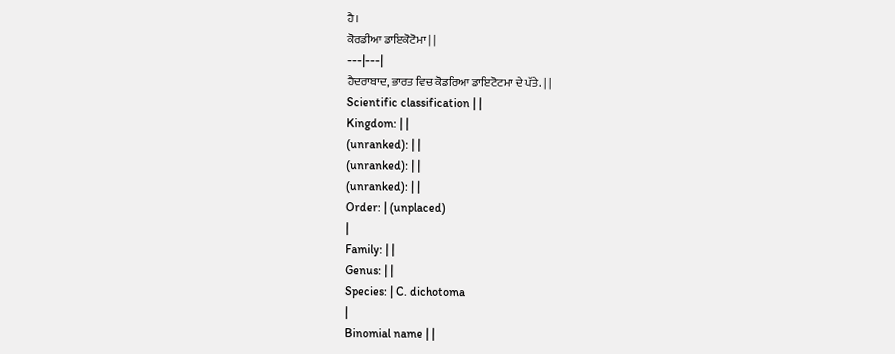ਹੈ।
ਕੋਰਡੀਆ ਡਾਇਕੋਟੋਮਾ | |
---|---|
ਹੈਦਰਾਬਾਦ, ਭਾਰਤ ਵਿਚ ਕੋਡਰਿਆ ਡਾਇਟੋਟਮਾ ਦੇ ਪੱਤੇ. | |
Scientific classification | |
Kingdom: | |
(unranked): | |
(unranked): | |
(unranked): | |
Order: | (unplaced)
|
Family: | |
Genus: | |
Species: | C. dichotoma
|
Binomial name | |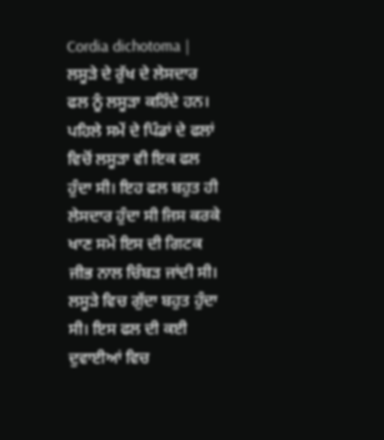Cordia dichotoma |
ਲਸੂੜੇ ਦੇ ਰੁੱਖ ਦੇ ਲੇਸਦਾਰ ਫਲ ਨੂੰ ਲਸੂੜਾ ਕਹਿੰਦੇ ਹਨ। ਪਹਿਲੇ ਸਮੇਂ ਦੇ ਪਿੰਡਾਂ ਦੇ ਫਲਾਂ ਵਿਚੋਂ ਲਸੂੜਾ ਵੀ ਇਕ ਫਲ ਹੁੰਦਾ ਸੀ। ਇਹ ਫਲ ਬਹੁਤ ਹੀ ਲੇਸਦਾਰ ਹੁੰਦਾ ਸੀ ਜਿਸ ਕਰਕੇ ਖਾਣ ਸਮੇਂ ਇਸ ਦੀ ਗਿਟਕ ਜੀਭ ਨਾਲ ਚਿੰਬੜ ਜਾਂਦੀ ਸੀ। ਲਸੂੜੇ ਵਿਚ ਗੁੱਦਾ ਬਹੁਤ ਹੁੰਦਾ ਸੀ। ਇਸ ਫਲ ਦੀ ਕਈ ਦੁਵਾਈਆਂ ਵਿਚ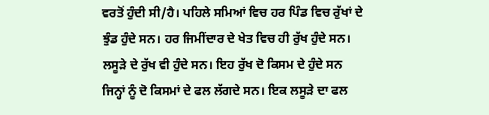ਵਰਤੋਂ ਹੁੰਦੀ ਸੀ/ਹੈ। ਪਹਿਲੇ ਸਮਿਆਂ ਵਿਚ ਹਰ ਪਿੰਡ ਵਿਚ ਰੁੱਖਾਂ ਦੇ ਝੁੰਡ ਹੁੰਦੇ ਸਨ। ਹਰ ਜਿਮੀਂਦਾਰ ਦੇ ਖੇਤ ਵਿਚ ਹੀ ਰੁੱਖ ਹੁੰਦੇ ਸਨ। ਲਸੂੜੇ ਦੇ ਰੁੱਖ ਵੀ ਹੁੰਦੇ ਸਨ। ਇਹ ਰੁੱਖ ਦੋ ਕਿਸਮ ਦੇ ਹੁੰਦੇ ਸਨ ਜਿਨ੍ਹਾਂ ਨੂੰ ਦੋ ਕਿਸਮਾਂ ਦੇ ਫਲ ਲੱਗਦੇ ਸਨ। ਇਕ ਲਸੂੜੇ ਦਾ ਫਲ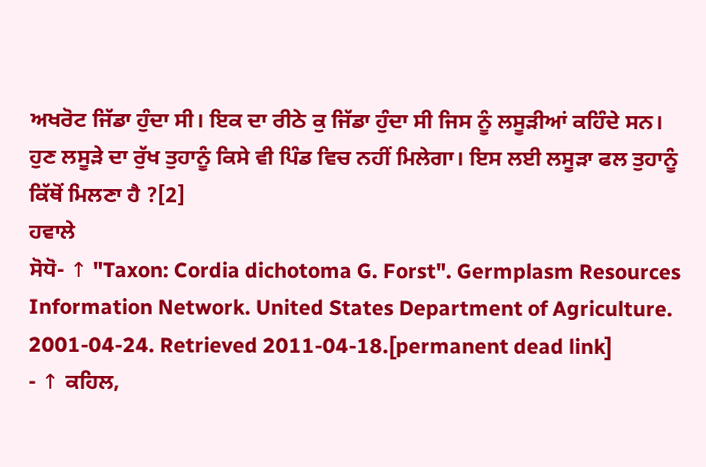ਅਖਰੋਟ ਜਿੱਡਾ ਹੁੰਦਾ ਸੀ। ਇਕ ਦਾ ਰੀਠੇ ਕੁ ਜਿੱਡਾ ਹੁੰਦਾ ਸੀ ਜਿਸ ਨੂੰ ਲਸੂੜੀਆਂ ਕਹਿੰਦੇ ਸਨ।
ਹੁਣ ਲਸੂੜੇ ਦਾ ਰੁੱਖ ਤੁਹਾਨੂੰ ਕਿਸੇ ਵੀ ਪਿੰਡ ਵਿਚ ਨਹੀਂ ਮਿਲੇਗਾ। ਇਸ ਲਈ ਲਸੂੜਾ ਫਲ ਤੁਹਾਨੂੰ ਕਿੱਥੋਂ ਮਿਲਣਾ ਹੈ ?[2]
ਹਵਾਲੇ
ਸੋਧੋ- ↑ "Taxon: Cordia dichotoma G. Forst". Germplasm Resources Information Network. United States Department of Agriculture. 2001-04-24. Retrieved 2011-04-18.[permanent dead link]
- ↑ ਕਹਿਲ,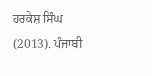ਹਰਕੇਸ਼ ਸਿੰਘ (2013). ਪੰਜਾਬੀ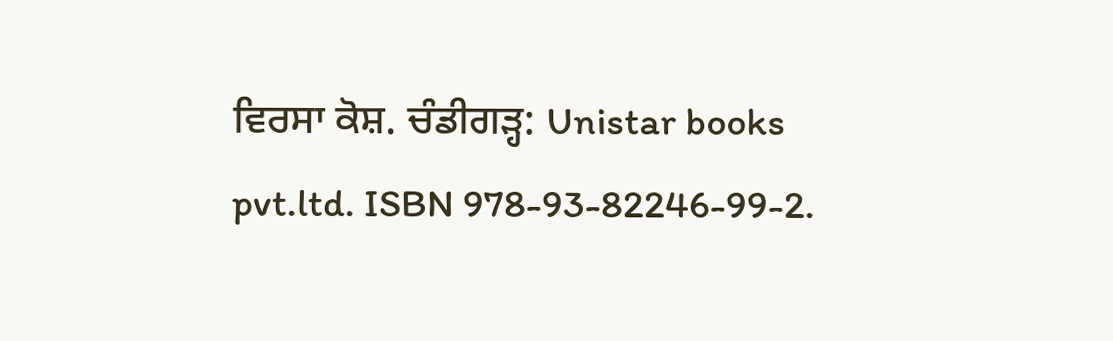ਵਿਰਸਾ ਕੋਸ਼. ਚੰਡੀਗੜ੍ਹ: Unistar books pvt.ltd. ISBN 978-93-82246-99-2.